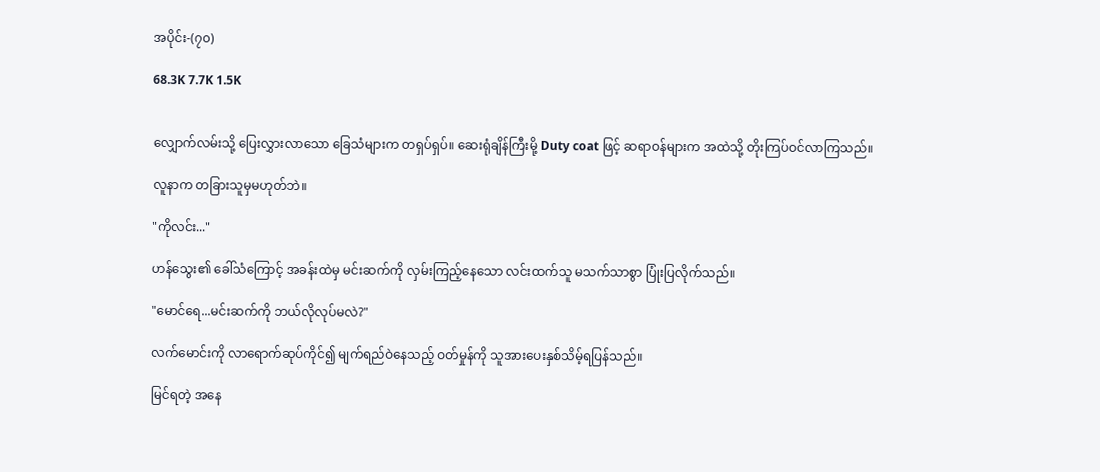အပိုင်း-(၇၀)

68.3K 7.7K 1.5K


လျှောက်လမ်းသို့ ပြေးလွှားလာသော ခြေသံများက တရှပ်ရှပ်။ ဆေးရုံချိန်ကြီးမို့ Duty coat ဖြင့် ဆရာဝန်များက အထဲသို့ တိုးကြပ်ဝင်လာကြသည်။

လူနာက တခြားသူမှမဟုတ်ဘဲ။

"ကိုလင်း..."

ဟန်သွေး၏ ခေါ်သံကြောင့် အခန်းထဲမှ မင်းဆက်ကို လှမ်းကြည့်နေသော လင်းထက်သူ မသက်သာစွာ ပြုံးပြလိုက်သည်။

"မောင်ရေ...မင်းဆက်ကို ဘယ်လိုလုပ်မလဲ?"

လက်မောင်းကို လာရောက်ဆုပ်ကိုင်၍ မျက်ရည်ဝဲနေသည့် ဝတ်မှုန်ကို သူအားပေးနှစ်သိမ့်ရပြန်သည်။

မြင်ရတဲ့ အနေ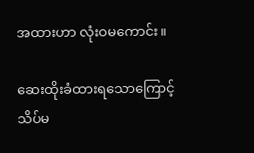အထားဟာ လုံးဝမကောင်း။

ဆေးထိုးခံထားရသောကြောင့် သိပ်မ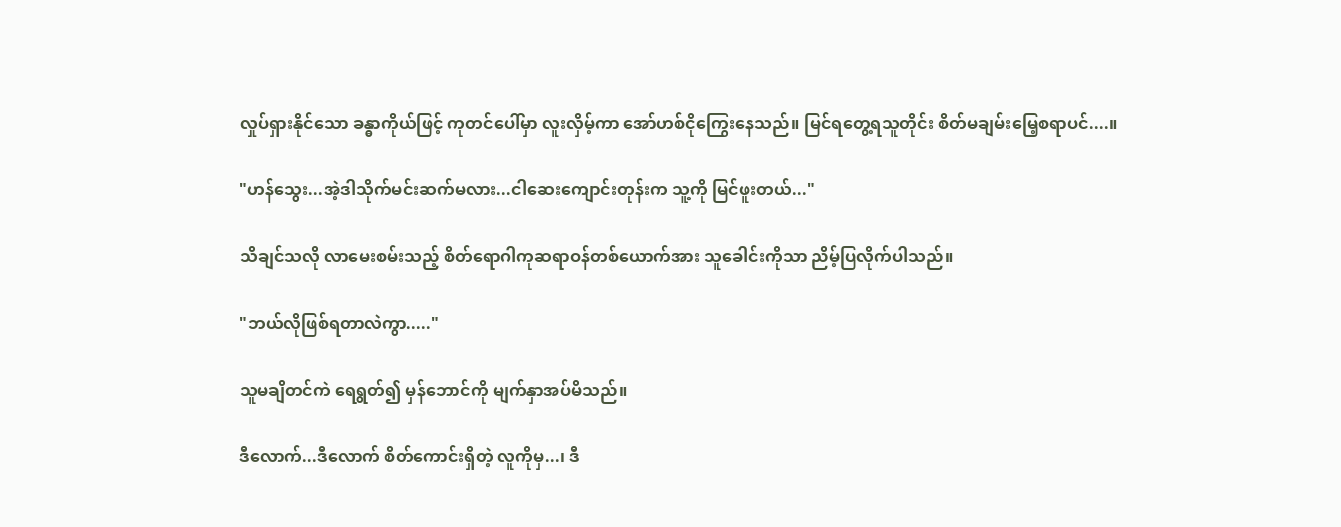လှုပ်ရှားနိုင်သော ခန္ဓာကိုယ်ဖြင့် ကုတင်ပေါ်မှာ လူးလှိမ့်ကာ အော်ဟစ်ငိုကြွေးနေသည်။ မြင်ရတွေ့ရသူတိုင်း စိတ်မချမ်းမြေ့စရာပင်....။

"ဟန်သွေး...အဲ့ဒါသိုက်မင်းဆက်မလား...ငါဆေးကျောင်းတုန်းက သူ့ကို မြင်ဖူးတယ်..."

သိချင်သလို လာမေးစမ်းသည့် စိတ်ရောဂါကုဆရာဝန်တစ်ယောက်အား သူခေါင်းကိုသာ ညိမ့်ပြလိုက်ပါသည်။

"ဘယ်လိုဖြစ်ရတာလဲကွာ....."

သူမချိတင်ကဲ ရေရွတ်၍ မှန်ဘောင်ကို မျက်နှာအပ်မိသည်။

ဒီလောက်...ဒီလောက် စိတ်ကောင်းရှိတဲ့ လူကိုမှ...၊ ဒီ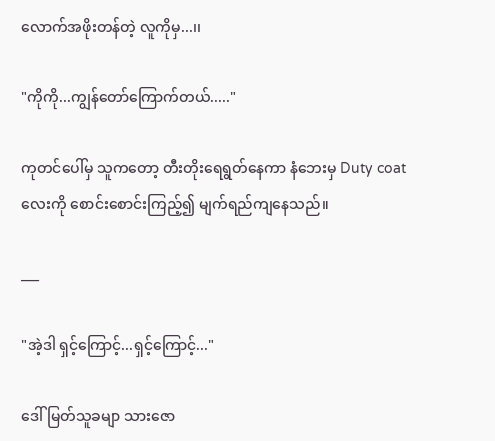လောက်အဖိုးတန်တဲ့ လူကိုမှ...၊၊

"ကိုကို...ကျွန်တော်ကြောက်တယ်....."

ကုတင်ပေါ်မှ သူကတော့ တီးတိုးရေရွတ်နေကာ နံဘေးမှ Duty coat လေးကို စောင်းစောင်းကြည့်၍ မျက်ရည်ကျနေသည်။

___

"အဲ့ဒါ ရှင့်ကြောင့်...ရှင့်ကြောင့်..."

ဒေါ်မြတ်သူခမျာ သားဇော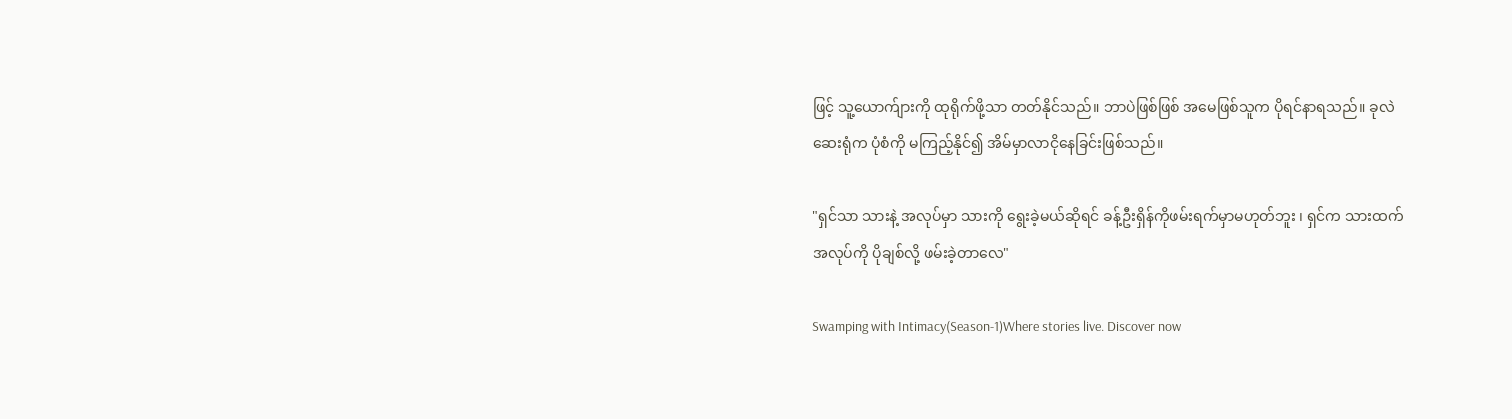ဖြင့် သူ့ယောက်ျားကို ထုရိုက်ဖို့သာ တတ်နိုင်သည်။ ဘာပဲဖြစ်ဖြစ် အမေဖြစ်သူက ပိုရင်နာရသည်။ ခုလဲ ဆေးရုံက ပုံစံကို မကြည့်နိုင်၍ အိမ်မှာလာငိုနေခြင်းဖြစ်သည်။

"ရှင်သာ သားနဲ့ အလုပ်မှာ သားကို ရွေးခဲ့မယ်ဆိုရင် ခန့်ဦးရှိန်ကိုဖမ်းရက်မှာမဟုတ်ဘူး ၊ ရှင်က သားထက်အလုပ်ကို ပိုချစ်လို့ ဖမ်းခဲ့တာလေ"

Swamping with Intimacy(Season-1)Where stories live. Discover now